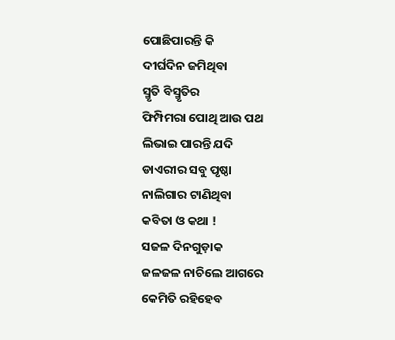ପୋଛିପାରନ୍ତି କି
ଦୀର୍ଘଦିନ ଜମିଥିବା
ସ୍ମୃତି ବିସ୍ମୃତିର
ଫିମ୍ପିମରା ପୋଥି ଆଉ ପଥ
ଲିଭାଇ ପାରନ୍ତି ଯଦି
ଡାଏରୀର ସବୁ ପୃଷ୍ଠା
ନାଲିଗାର ଟାଣିଥିବା
କବିତା ଓ କଥା !
ସଜଳ ଦିନଗୁଡ଼ାକ
ଜଳଜଳ ନାଚିଲେ ଆଗରେ
କେମିତି ରହିହେବ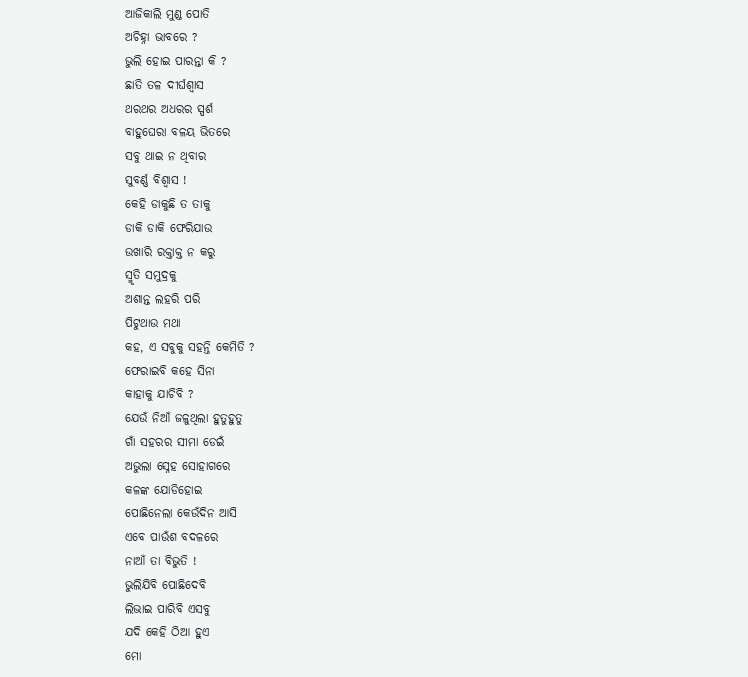ଆଜିକାଲି ମୁଣ୍ଡ ପୋତି
ଅଚିହ୍ନା ଭାବରେ ?
ଭୁଲି ହୋଇ ପାରନ୍ତା କି ?
ଛାତି ତଳ ଦୀର୍ଘଶ୍ଵାସ
ଥରଥର ଅଧରର ସ୍ପର୍ଶ
ବାହୁଘେରା ବଳୟ ଭିତରେ
ସବୁ ଥାଇ ନ ଥିବାର
ସୁବର୍ଣ୍ଣ ବିଶ୍ୱାସ !
କେହି ଡାକୁଛି ତ ତାକୁ
ଡାକି ଡାକି ଫେରିଯାଉ
ଉଖାରି ରକ୍ତାକ୍ତ ନ କରୁ
ସ୍ମୃତି ସମୁଦ୍ରକୁ
ଅଶାନ୍ତ ଲହରି ପରି
ପିଟୁଥାଉ ମଥା
କହ, ଏ ସବୁକୁ ସହନ୍ତି କେମିତି ?
ଫେରାଇବି କହେ ସିନା
କାହାକୁ ଯାଚିବି ?
ଯେଉଁ ନିଆଁ ଜଳୁଥିଲା ହୁତୁହୁତୁ
ଗାଁ ସହରର ସୀମା ଡେଇଁ
ଅଭୁଲା ସ୍ନେହ ସୋହାଗରେ
କଳଙ୍କ ଯୋଡିହୋଇ
ପୋଛିନେଲା କେଉଁଦିନ ଆସି
ଏବେ ପାଉଁଶ ବଦଳରେ
ନାଆଁ ତା ବିଭୁତି !
ଭୁଲିଯିବି ପୋଛିଦେବି
ଲିଭାଇ ପାରିବି ଏସବୁ
ଯଦି କେହି ଠିଆ ହୁଏ
ମୋ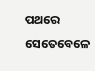ପଥରେ ସେତେବେଳେ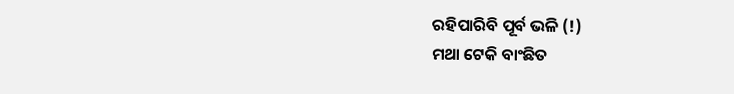ରହିପାରିବି ପୂର୍ବ ଭଳି (!)
ମଥା ଟେକି ବାଂଛିତ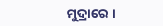ମୁଦ୍ରାରେ ।